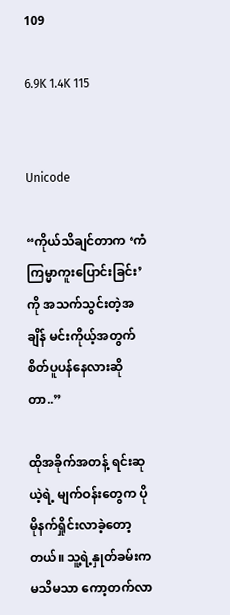109

6.9K 1.4K 115


Unicode

“ကိုယ်သိချင်တာက ‘ကံကြမ္မာကူးပြောင်းခြင်း’ကို အသက်သွင်းတဲ့အချိန် မင်းကိုယ့်အတွက် စိတ်ပူပန်နေလားဆိုတာ..”

ထိုအခိုက်အတန့် ရင်းဆုယဲ့ရဲ့ မျက်ဝန်းတွေက ပိုမိုနက်ရှိုင်းလာခဲ့တော့တယ်။ သူ့ရဲ့နှုတ်ခမ်းက မသိမသာ ကော့တက်လာ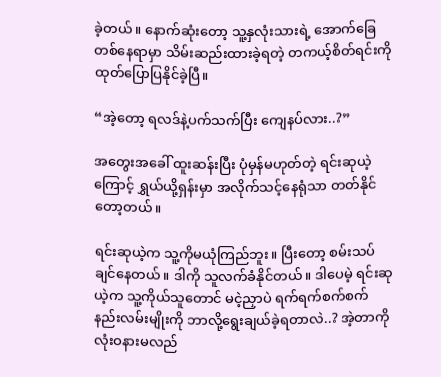ခဲ့တယ်။ နောက်ဆုံးတော့ သူ့နှလုံးသားရဲ့ အောက်ခြေတစ်နေရာမှာ သိမ်းဆည်းထားခဲ့ရတဲ့ တကယ့်စိတ်ရင်းကို ထုတ်ပြောပြနိုင်ခဲ့ပြီ။

“အဲ့တော့ ရလဒ်နဲ့ပက်သက်ပြီး ကျေနပ်လား..?”

အတွေးအခေါ် ထူးဆန်းပြီး ပုံမှန်မဟုတ်တဲ့ ရင်းဆုယဲ့ကြောင့် ရွှယ်ယို့ရှန်းမှာ အလိုက်သင့်နေရုံသာ တတ်နိုင်တော့တယ်။

ရင်းဆုယဲ့က သူ့ကိုမယုံကြည်ဘူး။ ပြီးတော့ စမ်းသပ်ချင်နေတယ်။ ဒါကို သူလက်ခံနိုင်တယ်။ ဒါပေမဲ့ ရင်းဆုယဲ့က သူ့ကိုယ်သူတောင် မငဲ့ညှာပဲ ရက်ရက်စက်စက်နည်းလမ်းမျိုးကို ဘာလို့ရွေးချယ်ခဲ့ရတာလဲ..? အဲ့တာကို လုံးဝနားမလည်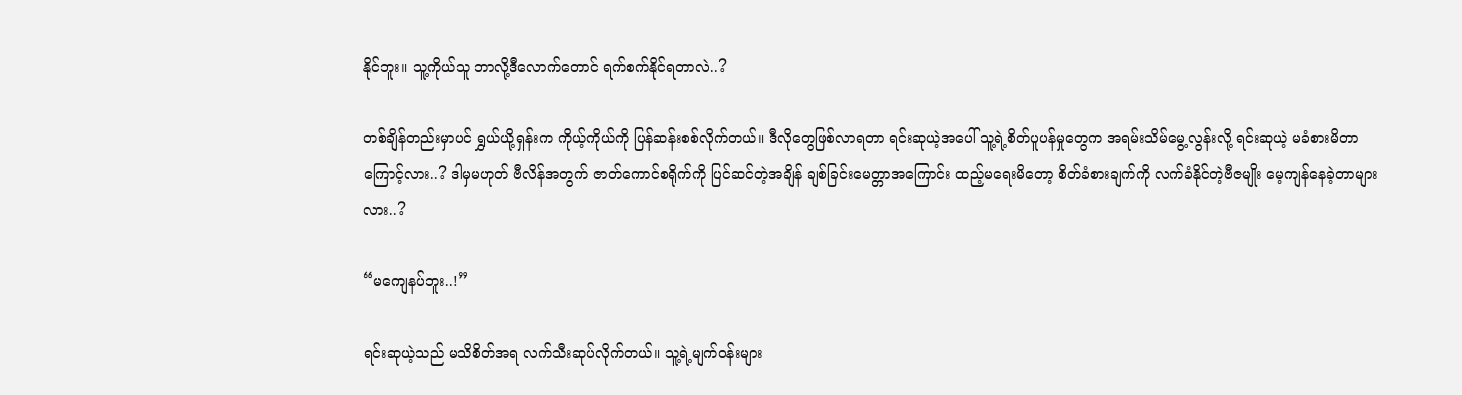နိုင်ဘူး။ သူ့ကိုယ်သူ ဘာလို့ဒီလောက်တောင် ရက်စက်နိုင်ရတာလဲ..?

တစ်ချိန်တည်းမှာပင် ရွှယ်ယို့ရှန်းက ကိုယ့်ကိုယ်ကို ပြန်ဆန်းစစ်လိုက်တယ်။ ဒီလိုတွေဖြစ်လာရတာ ရင်းဆုယဲ့အပေါ် သူ့ရဲ့စိတ်ပူပန်မှုတွေက အရမ်းသိမ်မွေ့လွန်းလို့ ရင်းဆုယဲ့ မခံစားမိတာကြောင့်လား..? ဒါမှမဟုတ် ဗီလိန်အတွက် ဇာတ်ကောင်စရိုက်ကို ပြင်ဆင်တဲ့အချိန် ချစ်ခြင်းမေတ္တာအကြောင်း ထည့်မရေးမိတော့ စိတ်ခံစားချက်ကို လက်ခံနိုင်တဲ့ဗီဇမျိုး မေ့ကျန်နေခဲ့တာများလား..?

“မကျေနပ်ဘူး..!”

ရင်းဆုယဲ့သည် မသိစိတ်အရ လက်သီးဆုပ်လိုက်တယ်။ သူ့ရဲ့မျက်ဝန်းများ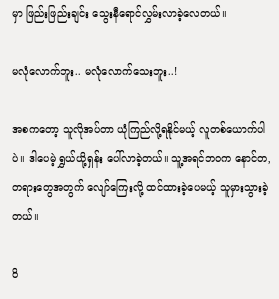မှာ ဖြည်းဖြည်းချင်း သွေးနီရောင်လွှမ်းလာခဲ့လေတယ်။

မလုံလောက်ဘူး.. မလုံလောက်သေးဘူး..!

အစကတော့ သူလိုအပ်တာ ယုံကြည်လို့ရနိုင်မယ့် လူတစ်ယောက်ပါပဲ။ ဒါပေမဲ့ ရွှယ်ယို့ရှန်း ပေါ်လာခဲ့တယ်။ သူ့အရင်ဘဝက နောင်တ,တရားတွေအတွက် လျော်ကြေးလို့ ထင်ထားခဲ့ပေမယ့် သူမှားသွားခဲ့တယ်။

ဝိ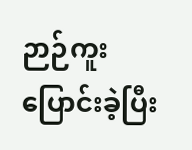ဉာဉ်ကူးပြောင်းခဲ့ပြီး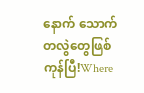နောက် သောက်တလွဲတွေဖြစ်ကုန်ပြီ!Where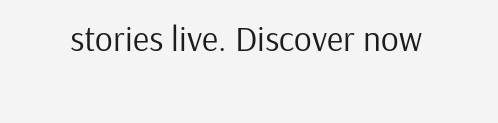stories live. Discover now